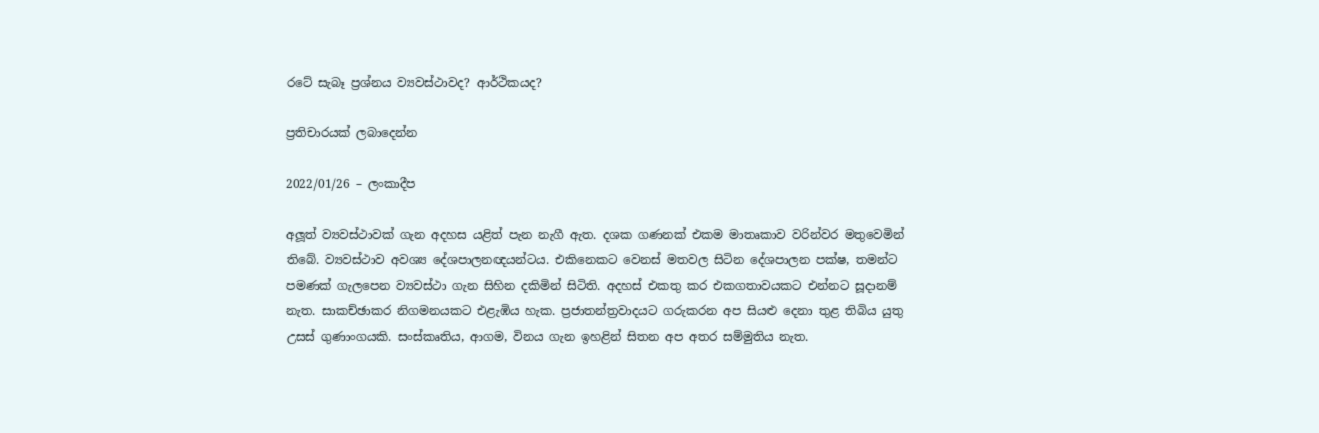රටේ සැබෑ ප්‍රශ්නය ව්‍යවස්ථාවද? ආර්ථිකයද?

ප්‍රතිචාරයක් ලබාදෙන්න

2022/01/26 – ලංකාදීප

අලූත් ව්‍යවස්ථාවක් ගැන අදහස යළිත් පැන නැගී ඇත. දශක ගණනක් එකම මාතෘකාව වරින්වර මතුවෙමින් තිබේ. ව්‍යවස්ථාව අවශ්‍ය දේශපාලනඥයන්ටය. එකිනෙකට වෙනස් මතවල සිටින දේශපාලන පක්ෂ, තමන්ට පමණක් ගැලපෙන ව්‍යවස්ථා ගැන සිහින දකිමින් සිටිති. අදහස් එකතු කර එකගතාවයකට එන්නට සූදානම් නැත. සාකච්ඡාකර නිගමනයකට එළැඹිය හැක. ප්‍රජාතන්ත්‍රවාදයට ගරුකරන අප සියළු දෙනා තුළ තිබිය යුතු උසස් ගුණාංගයකි. සංස්කෘතිය, ආගම, විනය ගැන ඉහළින් සිතන අප අතර සම්මුතිය නැත.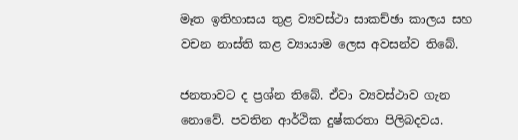මෑත ඉතිහාසය තුළ ව්‍යවස්ථා සාකච්ඡා කාලය සහ වචන නාස්ති කළ ව්‍යායාම ලෙස අවසන්ව තිබේ.

ජනතාවට ද ප්‍රශ්න තිබේ. ඒවා ව්‍යවස්ථාව ගැන නොවේ. පවතින ආර්ථික දුෂ්කරතා පිලිබදවය.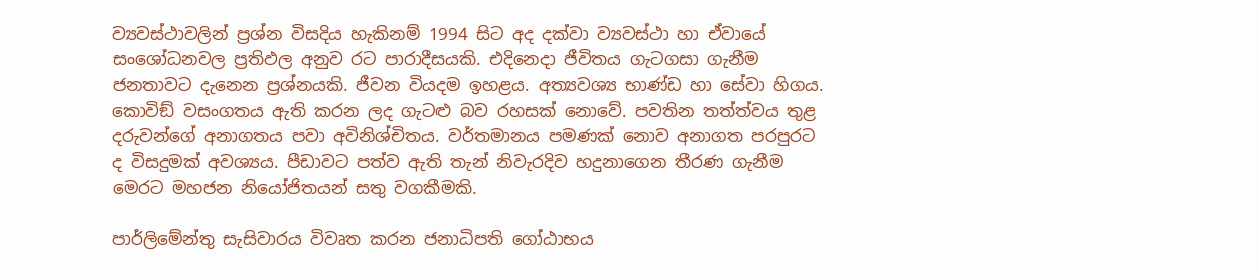ව්‍යවස්ථාවලින් ප්‍රශ්න විසදිය හැකිනම් 1994 සිට අද දක්වා ව්‍යවස්ථා හා ඒවායේ සංශෝධනවල ප්‍රතිඵල අනුව රට පාරාදීසයකි. එදිනෙදා ජීවිතය ගැටගසා ගැනීම ජනතාවට දැනෙන ප්‍රශ්නයකි. ජීවන වියදම ඉහළය. අත්‍යවශ්‍ය භාණ්ඩ හා සේවා හිගය. කොවිඞ් වසංගතය ඇති කරන ලද ගැටළු බව රහසක් නොවේ. පවතින තත්ත්වය තුළ දරුවන්ගේ අනාගතය පවා අවිනිශ්චිතය. වර්තමානය පමණක් නොව අනාගත පරපුරට ද විසදුමක් අවශ්‍යය. පීඩාවට පත්ව ඇති තැන් නිවැරදිව හදුනාගෙන තීරණ ගැනීම මෙරට මහජන නියෝජිතයන් සතු වගකීමකි.

පාර්ලිමේන්තු සැසිවාරය විවෘත කරන ජනාධිපති ගෝඨාභය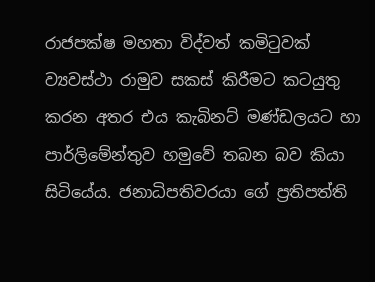රාජපක්ෂ මහතා විද්වත් කමිටුවක් ව්‍යවස්ථා රාමුව සකස් කිරීමට කටයුතු කරන අතර එය කැබිනට් මණ්ඩලයට හා පාර්ලිමේන්තුව හමුවේ තබන බව කියා සිටියේය. ජනාධිපතිවරයා ගේ ප්‍රතිපත්ති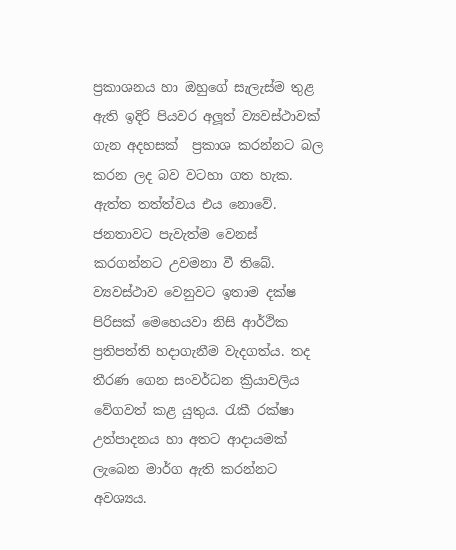ප්‍රකාශනය හා ඔහුගේ සැලැස්ම තුළ ඇති ඉදිරි පියවර අලූත් ව්‍යවස්ථාවක් ගැන අදහසක්  ප්‍රකාශ කරන්නට බල කරන ලද බව වටහා ගත හැක. ඇත්ත තත්ත්වය එය නොවේ. ජනතාවට පැවැත්ම වෙනස් කරගන්නට උවමනා වී තිබේ. ව්‍යවස්ථාව වෙනුවට ඉතාම දක්ෂ පිරිසක් මෙහෙයවා නිසි ආර්ථික ප්‍රතිපත්ති හදාගැනීම වැදගත්ය. තද තීරණ ගෙන සංවර්ධන ක්‍රියාවලිය වේගවත් කළ යුතුය. රැකී රක්ෂා උත්පාදනය හා අතට ආදායමක් ලැබෙන මාර්ග ඇති කරන්නට අවශ්‍යය.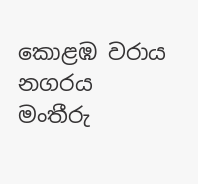කොළඹ වරාය නගරය මංතීරු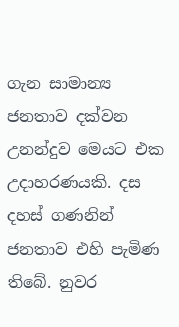ගැන සාමාන්‍ය ජනතාව දක්වන උනන්දුව මෙයට එක උදාහරණයකි. දස දහස් ගණනින් ජනතාව එහි පැමිණ තිබේ. නුවර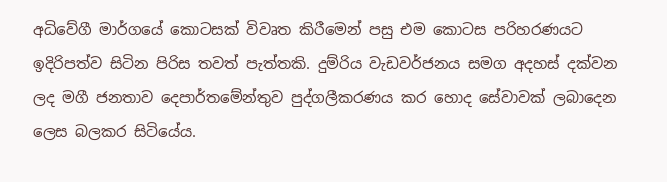අධිවේගී මාර්ගයේ කොටසක් විවෘත කිරීමෙන් පසු එම කොටස පරිහරණයට ඉදිරිපත්ව සිටින පිරිස තවත් පැත්තකි. දුම්රිය වැඩවර්ජනය සමග අදහස් දක්වන ලද මගී ජනතාව දෙපාර්තමේන්තුව පුද්ගලීකරණය කර හොද සේවාවක් ලබාදෙන ලෙස බලකර සිටියේය.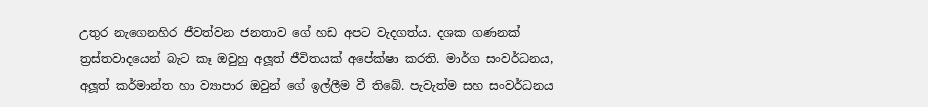උතුර නැගෙනහිර ජීවත්වන ජනතාව ගේ හඩ අපට වැදගත්ය. දශක ගණනක් ත්‍රස්තවාදයෙන් බැට කෑ ඔවුහු අලූත් ජීවිතයක් අපේක්ෂා කරති. මාර්ග සංවර්ධනය, අලූත් කර්මාන්ත හා ව්‍යාපාර ඔවුන් ගේ ඉල්ලීම වී තිබේ. පැවැත්ම සහ සංවර්ධනය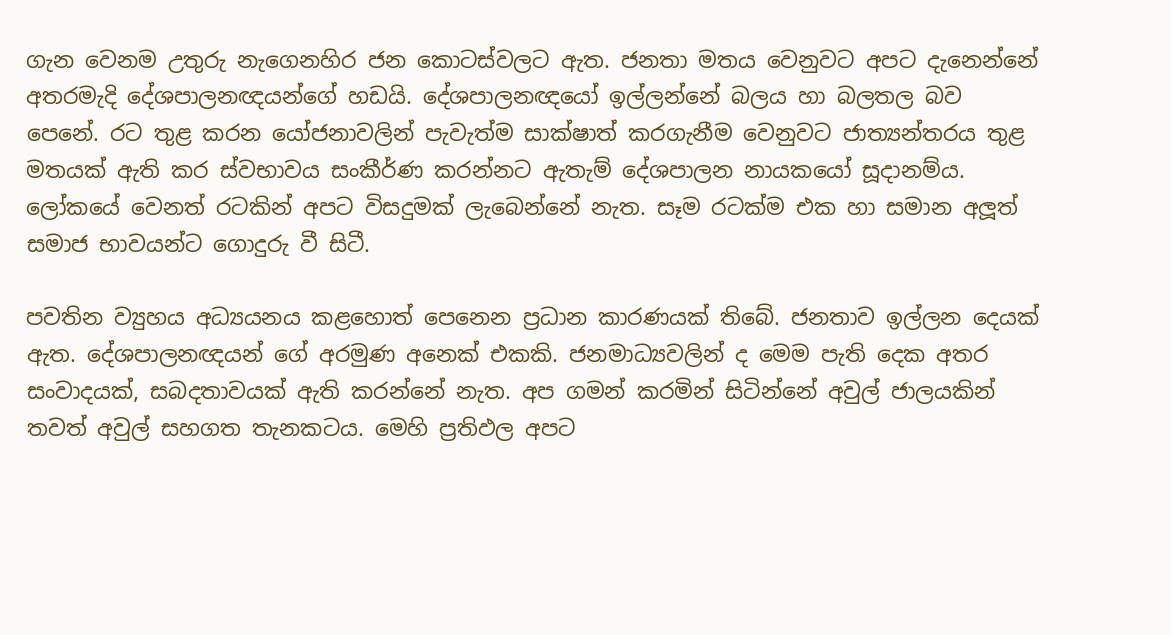ගැන වෙනම උතුරු නැගෙනහිර ජන කොටස්වලට ඇත. ජනතා මතය වෙනුවට අපට දැනෙන්නේ අතරමැදි දේශපාලනඥයන්ගේ හඩයි. දේශපාලනඥයෝ ඉල්ලන්නේ බලය හා බලතල බව පෙනේ. රට තුළ කරන යෝජනාවලින් පැවැත්ම සාක්ෂාත් කරගැනීම වෙනුවට ජාත්‍යන්තරය තුළ මතයක් ඇති කර ස්වභාවය සංකීර්ණ කරන්නට ඇතැම් දේශපාලන නායකයෝ සූදානම්ය. ලෝකයේ වෙනත් රටකින් අපට විසදුමක් ලැබෙන්නේ නැත. සෑම රටක්ම එක හා සමාන අලූත් සමාජ භාවයන්ට ගොදුරු වී සිටී.

පවතින ව්‍යුහය අධ්‍යයනය කළහොත් පෙනෙන ප්‍රධාන කාරණයක් තිබේ. ජනතාව ඉල්ලන දෙයක් ඇත. දේශපාලනඥයන් ගේ අරමුණ අනෙක් එකකි. ජනමාධ්‍යවලින් ද මෙම පැති දෙක අතර සංවාදයක්, සබදතාවයක් ඇති කරන්නේ නැත. අප ගමන් කරමින් සිටින්නේ අවුල් ජාලයකින් තවත් අවුල් සහගත තැනකටය. මෙහි ප්‍රතිඵල අපට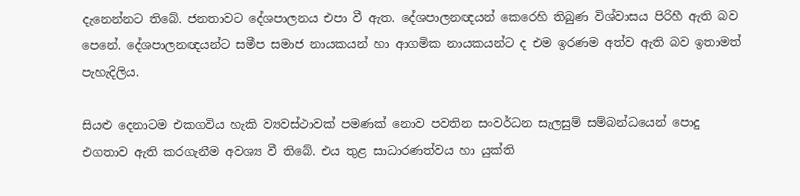දැනෙන්නට තිබේ. ජනතාවට දේශපාලනය එපා වී ඇත. දේශපාලනඥයන් කෙරෙහි තිබුණ විශ්වාසය පිරිහී ඇති බව පෙනේ. දේශපාලනඥයන්ට සමීප සමාජ නායකයන් හා ආගමික නායකයන්ට ද එම ඉරණම අත්ව ඇති බව ඉතාමත් පැහැදිලිය.

සියළු දෙනාටම එකගවිය හැකි ව්‍යවස්ථාවක් පමණක් නොව පවතින සංවර්ධන සැලසුම් සම්බන්ධයෙන් පොදු එගතාව ඇති කරගැනීම අවශ්‍ය වී තිබේ. එය තුළ සාධාරණත්වය හා යුක්ති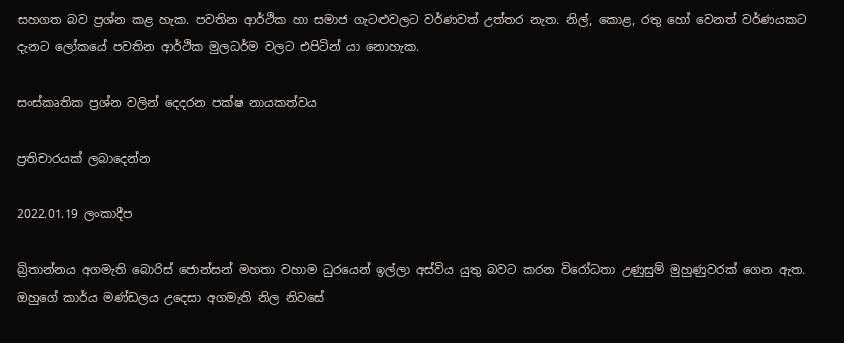සහගත බව ප්‍රශ්න කළ හැක. පවතින ආර්ථික හා සමාජ ගැටළුවලට වර්ණවත් උත්තර නැත. නිල්, කොළ, රතු හෝ වෙනත් වර්ණයකට දැනට ලෝකයේ පවතින ආර්ථික මුලධර්ම වලට එපිටින් යා නොහැක.

සංස්කෘතික ප්‍රශ්න වලින් දෙදරන පක්ෂ නායකත්වය

ප්‍රතිචාරයක් ලබාදෙන්න

2022.01.19 ලංකාදීප

බ්‍රිතාන්නය අගමැති බොරිස් ජොන්සන් මහතා වහාම ධුරයෙන් ඉල්ලා අස්විය යුතු බවට කරන විරෝධතා උණුසුම් මුහුණුවරක් ගෙන ඇත. ඔහුගේ කාර්ය මණ්ඩලය උදෙසා අගමැති නිල නිවසේ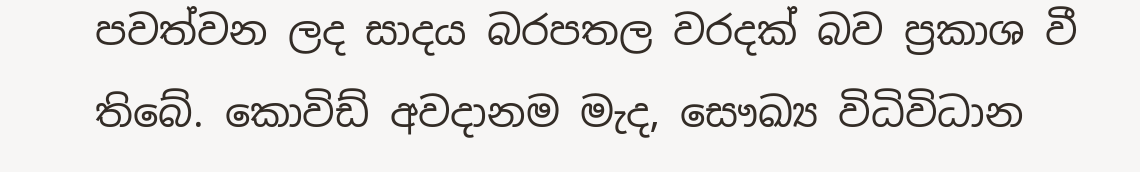පවත්වන ලද සාදය බරපතල වරදක් බව ප්‍රකාශ වී තිබේ. කොවිඩ් අවදානම මැද, සෞඛ්‍ය විධිවිධාන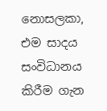නොසලකා, එම සාදය සංවිධානය කිරීම ගැන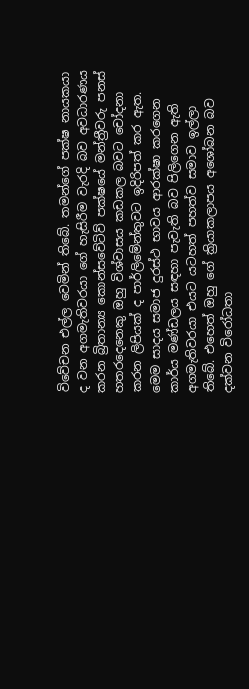විවේචන එල්ල වෙමින් තිබේ. තමන්ගේ පක්ෂ නායකයා ද වන අගමැතිවරයා ගේ හැසිරීම වැරදි බව අවධාරණය කරන බ්‍රිතාන්‍ය කොන්සවේටිව් පක්ෂයේ මන්ත්‍රීවරු පනස් හතරදෙනෙකු ඔහු විශ්වාසය කඩකල බවට චෝදනා කරන ලිපියක් ද පාර්ලිමේන්තුවට ඉදිරිපත් කර ඇත. මෙම සාදය සමාජ දුරස්ථ භාවය ආරක්ෂා කරගෙන කාර්ය මණ්ඩලය සඳහා පැවැති බව පිලිගෙන ඇති අගමැතිවරයා එයට යටහත් පහත්ව සමාව ඉල්ලා තිබේ. එහෙත් ඔහු ගේ ක්‍රියාකලාපය අශෝබන බව දක්වන විරෝධතා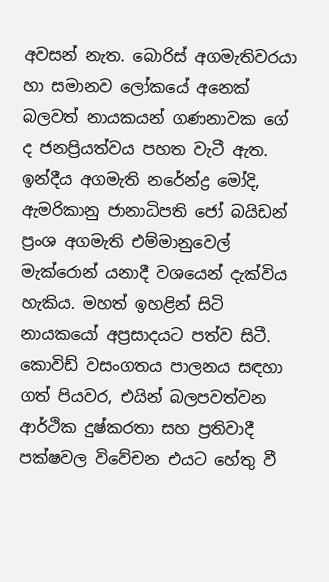අවසන් නැත. බොරිස් අගමැතිවරයා හා සමානව ලෝකයේ අනෙක් බලවත් නායකයන් ගණනාවක ගේ ද ජනප්‍රියත්වය පහත වැටී ඇත. ඉන්දීය අගමැති නරේන්ද්‍ර මෝදි, ඇමරිකානු ජානාධිපති ජෝ බයිඩන් ප්‍රංශ අගමැති එම්මානුවෙල් මැක්රොන් යනාදී වශයෙන් දැක්විය හැකිය. මහත් ඉහළින් සිටි නායකයෝ අප්‍රසාදයට පත්ව සිටී. කොවිඩ් වසංගතය පාලනය සඳහා ගත් පියවර, එයින් බලපවත්වන ආර්ථික දුෂ්කරතා සහ ප්‍රතිවාදී පක්ෂවල විවේචන එයට හේතු වී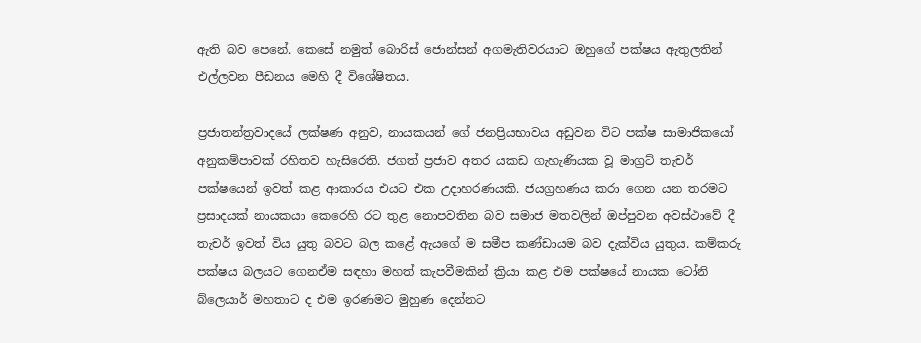ඇති බව පෙනේ. කෙසේ නමුත් බොරිස් ජොන්සන් අගමැතිවරයාට ඔහුගේ පක්ෂය ඇතුලතින් එල්ලවන පීඩනය මෙහි දී විශේෂිතය.

ප්‍රජාතන්ත්‍රවාදයේ ලක්ෂණ අනුව, නායකයන් ගේ ජනප්‍රියභාවය අඩුවන විට පක්ෂ සාමාජිකයෝ අනුකම්පාවක් රහිතව හැසිරෙති. ජගත් ප්‍රජාව අතර යකඩ ගැහැණියක වූ මාග්‍රට් තැචර් පක්ෂයෙන් ඉවත් කළ ආකාරය එයට එක උදාහරණයකි. ජයග්‍රහණය කරා ගෙන යන තරමට ප්‍රසාදයක් නායකයා කෙරෙහි රට තුළ නොපවතින බව සමාජ මතවලින් ඔප්පුවන අවස්ථාවේ දී තැචර් ඉවත් විය යුතු බවට බල කළේ ඇයගේ ම සමීප කණ්ඩායම බව දැක්විය යුතුය. කම්කරු පක්ෂය බලයට ගෙනඒම සඳහා මහත් කැපවීමකින් ක්‍රියා කළ එම පක්ෂයේ නායක ටෝනි බ්ලෙයාර් මහතාට ද එම ඉරණමට මුහුණ දෙන්නට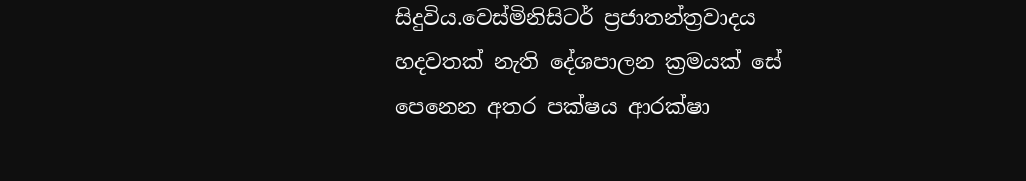සිදුවිය.වෙස්මිනිසිටර් ප්‍රජාතන්ත්‍රවාදය හදවතක් නැති දේශපාලන ක්‍රමයක් සේ පෙනෙන අතර පක්ෂය ආරක්ෂා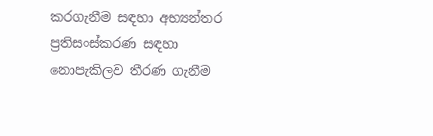කරගැනීම සඳහා අභ්‍යන්තර ප්‍රතිසංස්කරණ සඳහා නොපැකිලව තීරණ ගැනීම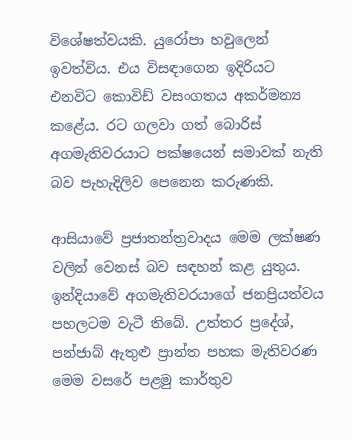විශේෂත්වයකි. යුරෝපා හවුලෙන් ඉවත්විය. එය විසඳාගෙන ඉදිරියට එනවිට කොවිඩ් වසංගතය අකර්මන්‍ය කළේය. රට ගලවා ගත් බොරිස් අගමැතිවරයාට පක්ෂයෙන් සමාවක් නැති බව පැහැදිලිව පෙනෙන කරුණකි.

ආසියාවේ ප්‍රජාතන්ත්‍රවාදය මෙම ලක්ෂණ වලින් වෙනස් බව සඳහන් කළ යුතුය. ඉන්දියාවේ අගමැතිවරයාගේ ජනප්‍රියත්වය පහලටම වැටී තිබේ. උත්තර ප්‍රදේශ්, පන්ජාබ් ඇතුළු ප්‍රාන්ත පහක මැතිවරණ මෙම වසරේ පළමු කාර්තුව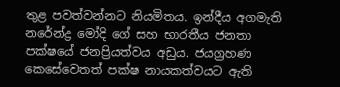තුළ පවත්වන්නට නියමිතය. ඉන්දීය අගමැති නරේන්ද්‍ර මෝදි ගේ සහ භාරතීය ජනතා පක්ෂයේ ජනප්‍රියත්වය අඩුය. ජයග්‍රහණ කෙසේවෙතත් පක්ෂ නායකත්වයට ඇති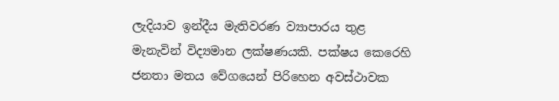ලැදියාව ඉන්දීය මැතිවරණ ව්‍යාපාරය තුළ මැනැවින් විද්‍යමාන ලක්ෂණයකි. පක්ෂය කෙරෙහි ජනතා මතය වේගයෙන් පිරිහෙන අවස්ථාවක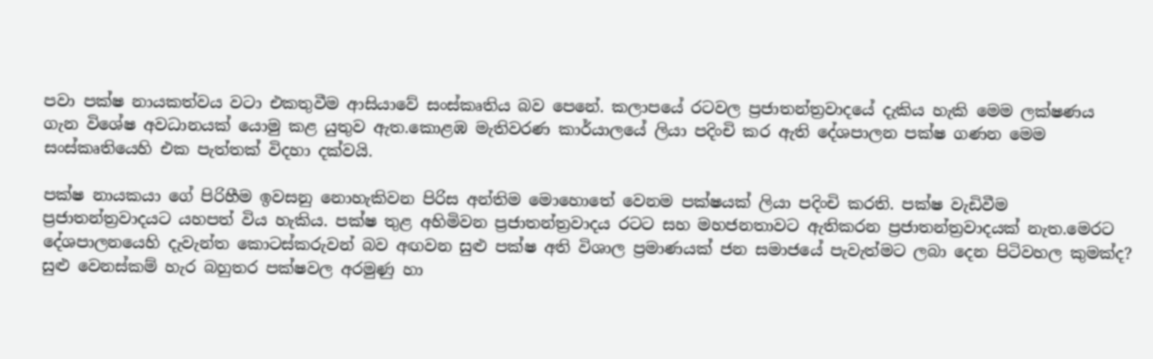පවා පක්ෂ නායකත්වය වටා එකතුවීම ආසියාවේ සංස්කෘතිය බව පෙනේ. කලාපයේ රටවල ප්‍රජාතන්ත්‍රවාදයේ දැකිය හැකි මෙම ලක්ෂණය ගැන විශේෂ අවධානයක් යොමු කළ යුතුව ඇත.කොළඹ මැතිවරණ කාර්යාලයේ ලියා පදිංචි කර ඇති දේශපාලන පක්ෂ ගණන මෙම සංස්කෘතියෙහි එක පැත්තක් විදහා දක්වයි.

පක්ෂ නායකයා ගේ පිරිහීම ඉවසනු නොහැකිවන පිරිස අන්තිම මොහොතේ වෙනම පක්ෂයක් ලියා පදිංචි කරති. පක්ෂ වැඩිවීම ප්‍රජාතන්ත්‍රවාදයට යහපත් විය හැකිය. පක්ෂ තුළ අහිමිවන ප්‍රජාතන්ත්‍රවාදය රටට සහ මහජනතාවට ඇතිකරන ප්‍රජාතන්ත්‍රවාදයක් නැත.මෙරට දේශපාලනයෙහි දැවැන්ත කොටස්කරුවන් බව අඟවන සුළු පක්ෂ අති විශාල ප්‍රමාණයක් ජන සමාජයේ පැවැත්මට ලබා දෙන පිටිවහල කුමක්ද? සුළු වෙනස්කම් හැර බහුතර පක්ෂවල අරමුණු හා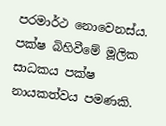පරමාර්ථ නොවෙනස්ය. පක්ෂ බිහිවීමේ මූලික සාධකය පක්ෂ නායකත්වය පමණකි.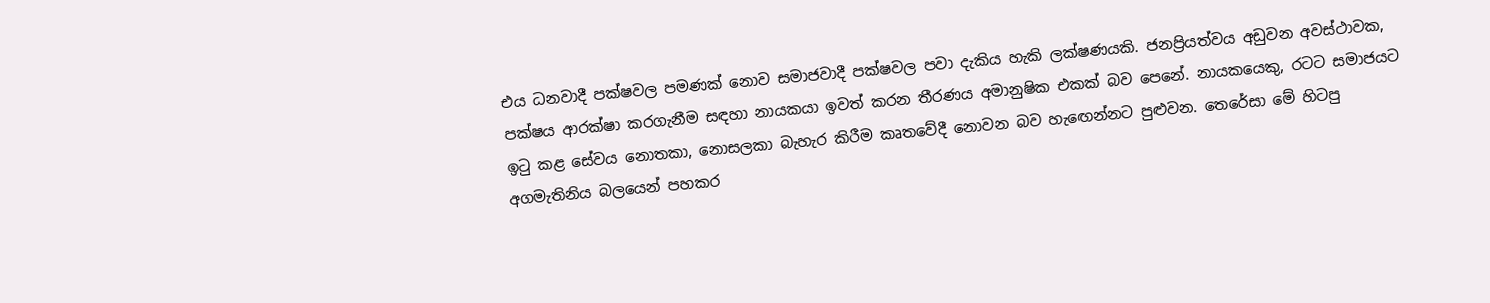එය ධනවාදී පක්ෂවල පමණක් නොව සමාජවාදී පක්ෂවල පවා දැකිය හැකි ලක්ෂණයකි. ජනප්‍රියත්වය අඩුවන අවස්ථාවක, පක්ෂය ආරක්ෂා කරගැනීම සඳහා නායකයා ඉවත් කරන තීරණය අමානුෂික එකක් බව පෙනේ. නායකයෙකු, රටට සමාජයට ඉටු කළ සේවය නොතකා, නොසලකා බැහැර කිරීම කෘතවේදී නොවන බව හැඟෙන්නට පුළුවන. තෙරේසා මේ හිටපු අගමැතිනිය බලයෙන් පහකර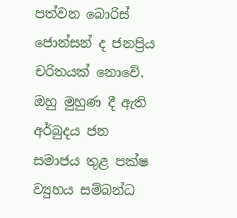පත්වන බොරිස් ජොන්සන් ද ජනප්‍රිය චරිතයක් නොවේ. ඔහු මුහුණ දී ඇති අර්බුදය ජන සමාජය තුළ පක්ෂ ව්‍යුහය සම්බන්ධ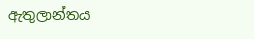ඇතුලාන්තය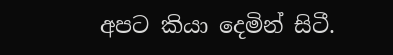අපට කියා දෙමින් සිටී.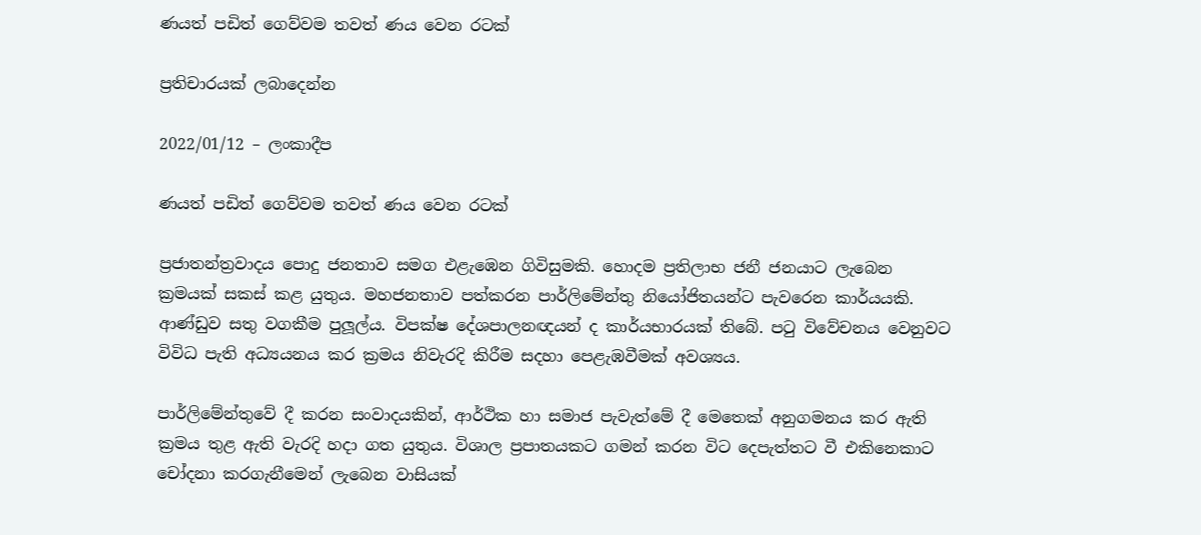ණයත් පඩිත් ගෙව්වම තවත් ණය වෙන රටක්

ප්‍රතිචාරයක් ලබාදෙන්න

2022/01/12 – ලංකාදීප

ණයත් පඩිත් ගෙව්වම තවත් ණය වෙන රටක්

ප්‍රජාතන්ත්‍රවාදය පොදු ජනතාව සමග එළැඹෙන ගිවිසුමකි. හොදම ප්‍රතිලාභ ජනී ජනයාට ලැබෙන ක්‍රමයක් සකස් කළ යුතුය. මහජනතාව පත්කරන පාර්ලිමේන්තු නියෝජිතයන්ට පැවරෙන කාර්යයකි. ආණ්ඩුව සතු වගකීම පුලූල්ය. විපක්ෂ දේශපාලනඥයන් ද කාර්යභාරයක් තිබේ. පටු විවේචනය වෙනුවට විවිධ පැති අධ්‍යයනය කර ක්‍රමය නිවැරදි කිරීම සදහා පෙළැඹවීමක් අවශ්‍යය.

පාර්ලිමේන්තුවේ දී කරන සංවාදයකින්, ආර්ථික හා සමාජ පැවැත්මේ දී මෙතෙක් අනුගමනය කර ඇති ක්‍රමය තුළ ඇති වැරදි හදා ගත යුතුය. විශාල ප්‍රපාතයකට ගමන් කරන විට දෙපැත්තට වී එකිනෙකාට චෝදනා කරගැනීමෙන් ලැබෙන වාසියක්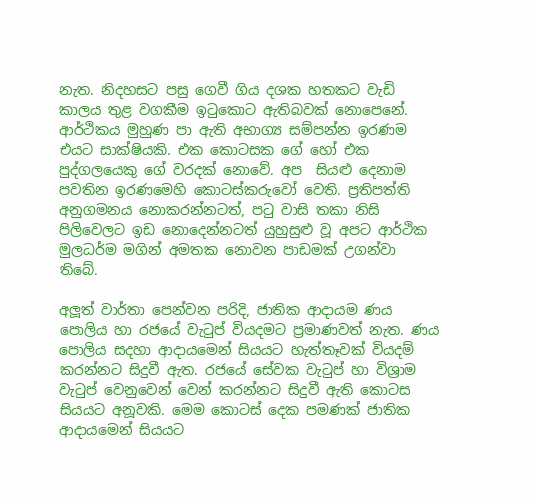නැත. නිදහසට පසු ගෙවී ගිය දශක හතකට වැඩි කාලය තුළ වගකීම ඉටුකොට ඇතිබවක් නොපෙනේ. ආර්ථිකය මුහුණ පා ඇති අභාග්‍ය සම්පන්න ඉරණම එයට සාක්ෂියකි. එක කොටසක ගේ හෝ එක පුද්ගලයෙකු ගේ වරදක් නොවේ. අප  සියළු දෙනාම පවතින ඉරණමෙහි කොටස්කරුවෝ වෙති. ප්‍රතිපත්ති අනුගමනය නොකරන්නටත්, පටු වාසි තකා නිසි පිලිවෙලට ඉඩ නොදෙන්නටත් යුහුසුළු වූ අපට ආර්ථික මුලධර්ම මගින් අමතක නොවන පාඩමක් උගන්වා තිබේ.

අලූත් වාර්තා පෙන්වන පරිදි, ජාතික ආදායම ණය පොලිය හා රජයේ වැටුප් වියදමට ප්‍රමාණවත් නැත. ණය පොලිය සදහා ආදායමෙන් සියයට හැත්තෑවක් වියදම් කරන්නට සිදුවී ඇත. රජයේ සේවක වැටුප් හා විශ්‍රාම වැටුප් වෙනුවෙන් වෙන් කරන්නට සිදුවී ඇති කොටස සියයට අනූවකි. මෙම කොටස් දෙක පමණක් ජාතික ආදායමෙන් සියයට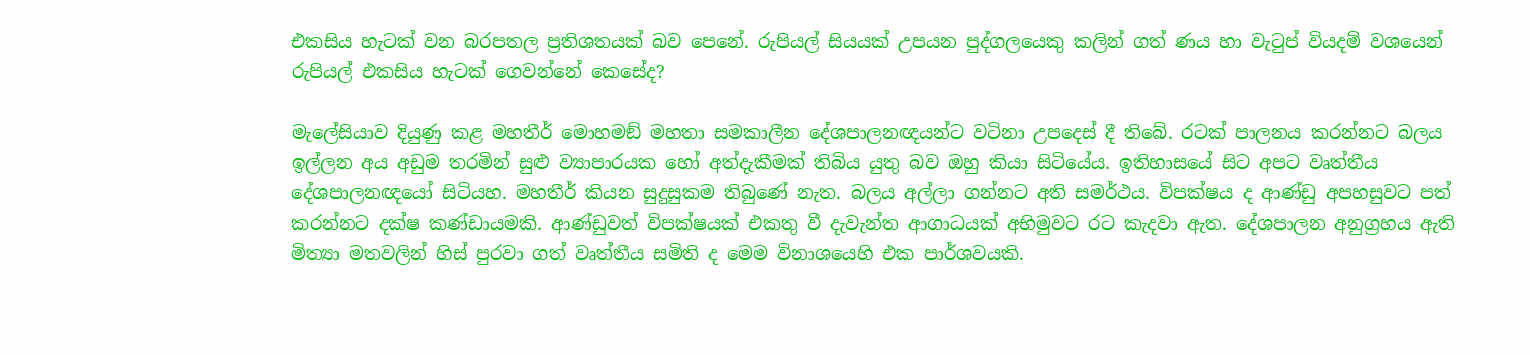එකසිය හැටක් වන බරපතල ප්‍රතිශතයක් බව පෙනේ. රුපියල් සියයක් උපයන පුද්ගලයෙකු කලින් ගත් ණය හා වැටුප් වියදම් වශයෙන් රුපියල් එකසිය හැටක් ගෙවන්නේ කෙසේද?

මැලේසියාව දියුණු කළ මහතීර් මොහමඞ් මහතා සමකාලීන දේශපාලනඥයන්ට වටිනා උපදෙස් දී තිබේ. රටක් පාලනය කරන්නට බලය ඉල්ලන අය අඩුම තරමින් සුළු ව්‍යාපාරයක හෝ අත්දැකීමක් තිබිය යුතු බව ඔහු කියා සිටියේය. ඉතිහාසයේ සිට අපට වෘත්තීය දේශපාලනඥයෝ සිටියහ. මහතීර් කියන සුදුසුකම තිබුණේ නැත. බලය අල්ලා ගන්නට අති සමර්ථය. විපක්ෂය ද ආණ්ඩු අපහසුවට පත් කරන්නට දක්ෂ කණ්ඩායමකි. ආණ්ඩුවත් විපක්ෂයක් එකතු වී දැවැන්ත ආගාධයක් අභිමුවට රට කැදවා ඇත. දේශපාලන අනුග්‍රහය ඇති මිත්‍යා මතවලින් හිස් පුරවා ගත් වෘත්තීය සමිති ද මෙම විනාශයෙහි එක පාර්ශවයකි.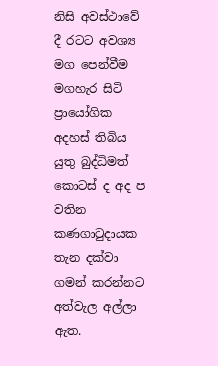නිසි අවස්ථාවේ දී රටට අවශ්‍ය මග පෙන්වීම මගහැර සිටි ප්‍රායෝගික අදහස් තිබිය යුතු බුද්ධිමත් කොටස් ද අද ප වතින කණගාටුදායක තැන දක්වා ගමන් කරන්නට අත්වැල අල්ලා ඇත.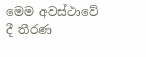මෙම අවස්ථාවේ දී තීරණ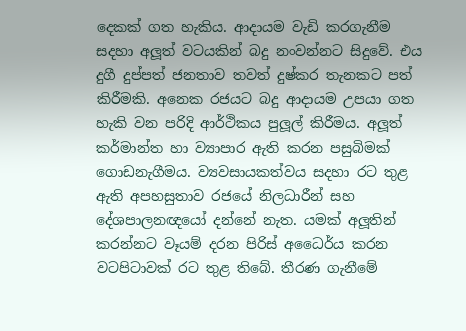දෙකක් ගත හැකිය. ආදායම වැඩි කරගැනීම සදහා අලූත් වටයකින් බදු නංවන්නට සිදුවේ. එය දුගී දුප්පත් ජනතාව තවත් දුෂ්කර තැනකට පත් කිරීමකි. අනෙක රජයට බදු ආදායම උපයා ගත හැකි වන පරිදි ආර්ථිකය පුලූල් කිරීමය. අලූත් කර්මාන්ත හා ව්‍යාපාර ඇති කරන පසුබිමක් ගොඩනැගීමය. ව්‍යවසායකත්වය සදහා රට තුළ ඇති අපහසුතාව රජයේ නිලධාරීන් සහ දේශපාලනඥයෝ දන්නේ නැත. යමක් අලූතින් කරන්නට වෑයම් දරන පිරිස් අධෛර්ය කරන වටපිටාවක් රට තුළ තිබේ. තීරණ ගැනීමේ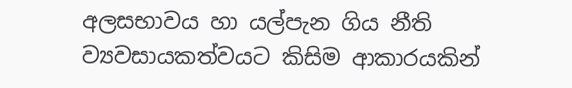අලසභාවය හා යල්පැන ගිය නීති ව්‍යවසායකත්වයට කිසිම ආකාරයකින්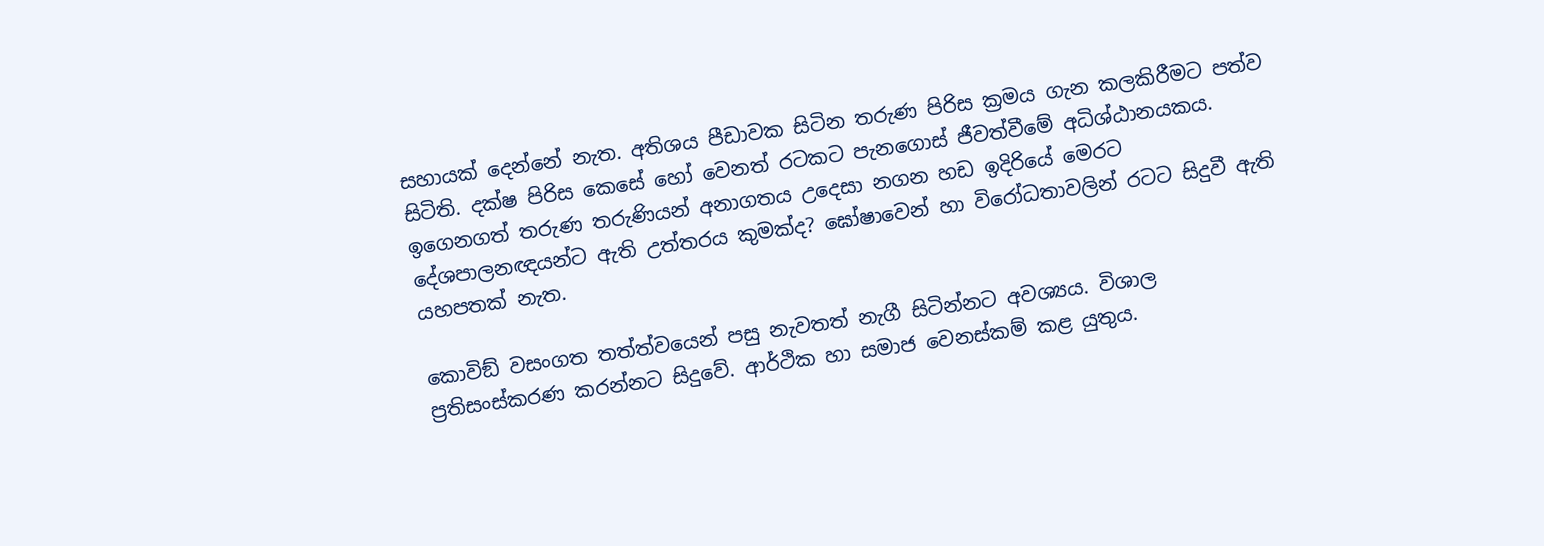සහායක් දෙන්නේ නැත. අතිශය පීඩාවක සිටින තරුණ පිරිස ක්‍රමය ගැන කලකිරීමට පත්ව සිටිති. දක්ෂ පිරිස කෙසේ හෝ වෙනත් රටකට පැනගොස් ජීවත්වීමේ අධිශ්ඨානයකය. ඉගෙනගත් තරුණ තරුණියන් අනාගතය උදෙසා නගන හඩ ඉදිරියේ මෙරට දේශපාලනඥයන්ට ඇති උත්තරය කුමක්ද? ඝෝෂාවෙන් හා විරෝධතාවලින් රටට සිදුවී ඇති යහපතක් නැත.

කොවිඞ් වසංගත තත්ත්වයෙන් පසු නැවතත් නැගී සිටින්නට අවශ්‍යය. විශාල ප්‍රතිසංස්කරණ කරන්නට සිදුවේ. ආර්ථික හා සමාජ වෙනස්කම් කළ යුතුය.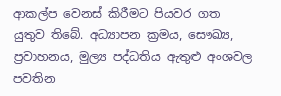ආකල්ප වෙනස් කිරීමට පියවර ගත යුතුව තිබේ. අධ්‍යාපන ක්‍රමය, සෞඛ්‍ය, ප්‍රවාහනය, මුල්‍ය පද්ධතිය ඇතුළු අංශවල පවතින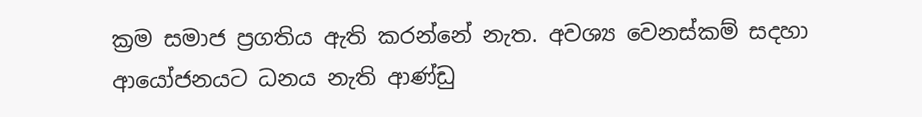ක්‍රම සමාජ ප්‍රගතිය ඇති කරන්නේ නැත. අවශ්‍ය වෙනස්කම් සදහා ආයෝජනයට ධනය නැති ආණ්ඩු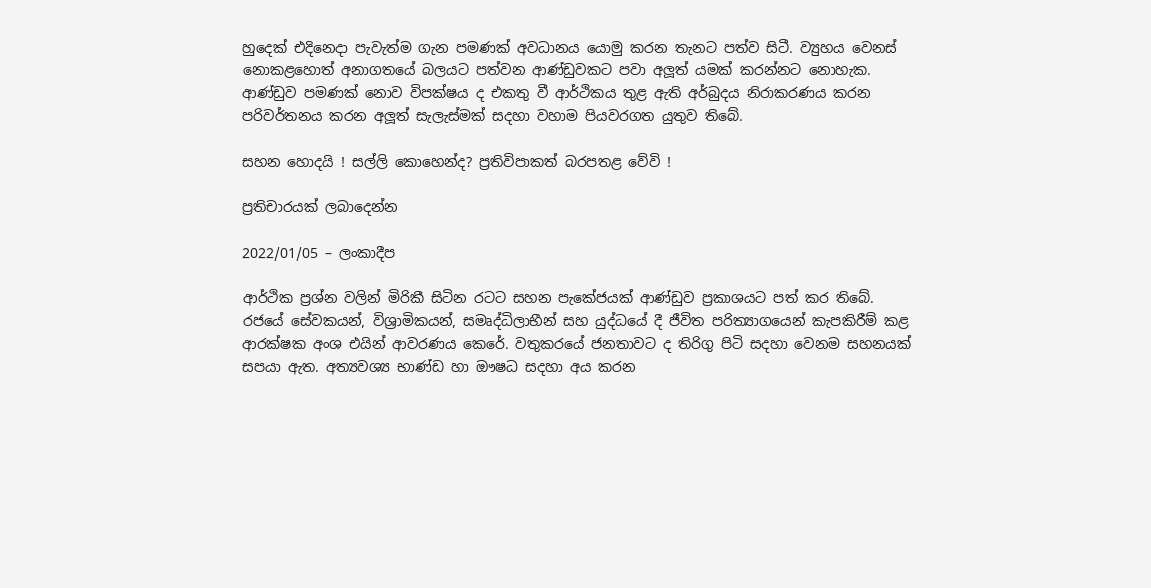හුදෙක් එදිනෙදා පැවැත්ම ගැන පමණක් අවධානය යොමු කරන තැනට පත්ව සිටී. ව්‍යුහය වෙනස් නොකළහොත් අනාගතයේ බලයට පත්වන ආණ්ඩුවකට පවා අලූත් යමක් කරන්නට නොහැක. ආණ්ඩුව පමණක් නොව විපක්ෂය ද එකතු වී ආර්ථිකය තුළ ඇති අර්බුදය නිරාකරණය කරන පරිවර්තනය කරන අලූත් සැලැස්මක් සදහා වහාම පියවරගත යුතුව තිබේ.

සහන හොදයි ! සල්ලි කොහෙන්ද? ප්‍රතිවිපාකත් බරපතළ වේවි !

ප්‍රතිචාරයක් ලබාදෙන්න

2022/01/05 – ලංකාදීප

ආර්ථික ප්‍රශ්න වලින් මිරිකී සිටින රටට සහන පැකේජයක් ආණ්ඩුව ප්‍රකාශයට පත් කර තිබේ. රජයේ සේවකයන්, විශ්‍රාමිකයන්, සමෘද්ධිලාභීන් සහ යුද්ධයේ දී ජීවිත පරිත්‍යාගයෙන් කැපකිරීම් කළ ආරක්ෂක අංශ එයින් ආවරණය කෙරේ. වතුකරයේ ජනතාවට ද තිරිගු පිටි සදහා වෙනම සහනයක් සපයා ඇත. අත්‍යවශ්‍ය භාණ්ඩ හා ඖෂධ සදහා අය කරන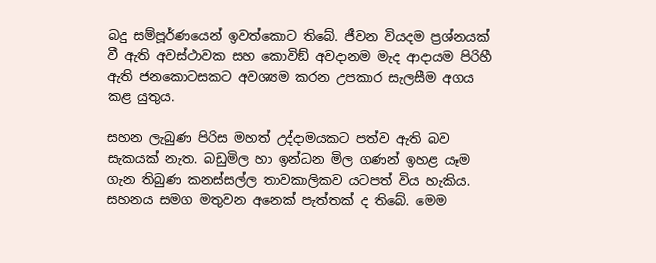බදු සම්පූර්ණයෙන් ඉවත්කොට තිබේ. ජීවන වියදම ප්‍රශ්නයක් වී ඇති අවස්ථාවක සහ කොවිඞ් අවදානම මැද ආදායම පිරිහී ඇති ජනකොටසකට අවශ්‍යම කරන උපකාර සැලසීම අගය කළ යුතුය.

සහන ලැබුණ පිරිස මහත් උද්දාමයකට පත්ව ඇති බව සැකයක් නැත. බඩුමිල හා ඉන්ධන මිල ගණන් ඉහළ යෑම ගැන තිබුණ කනස්සල්ල තාවකාලිකව යටපත් විය හැකිය. සහනය සමග මතුවන අනෙක් පැත්තක් ද තිබේ. මෙම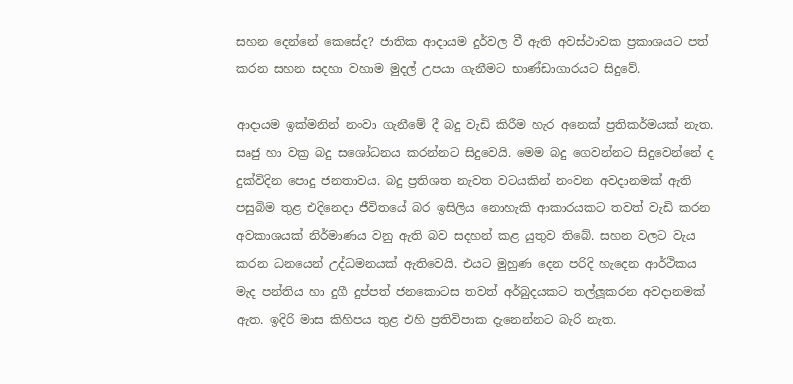සහන දෙන්නේ කෙසේද? ජාතික ආදායම දුර්වල වී ඇති අවස්ථාවක ප්‍රකාශයට පත් කරන සහන සදහා වහාම මුදල් උපයා ගැනීමට භාණ්ඩාගාරයට සිදුවේ.

ආදායම ඉක්මනින් නංවා ගැනීමේ දී බදු වැඩි කිරීම හැර අනෙක් ප්‍රතිකර්මයක් නැත. සෘජු හා වක්‍ර බදු සශෝධනය කරන්නට සිදුවෙයි. මෙම බදු ගෙවන්නට සිදුවෙන්නේ ද දුක්විදින පොදු ජනතාවය. බදු ප්‍රතිශත නැවත වටයකින් නංවන අවදානමක් ඇති පසුබිම තුළ එදිනෙදා ජීවිතයේ බර ඉසිලිය නොහැකි ආකාරයකට තවත් වැඩි කරන අවකාශයක් නිර්මාණය වනු ඇති බව සදහන් කළ යුතුව තිබේ. සහන වලට වැය කරන ධනයෙන් උද්ධමනයක් ඇතිවෙයි. එයට මුහුණ දෙන පරිදි හැදෙන ආර්ථිකය මැද පන්තිය හා දුගී දුප්පත් ජනකොටස තවත් අර්බුදයකට තල්ලූකරන අවදානමක් ඇත. ඉදිරි මාස කිහිපය තුළ එහි ප්‍රතිවිපාක දැනෙන්නට බැරි නැත.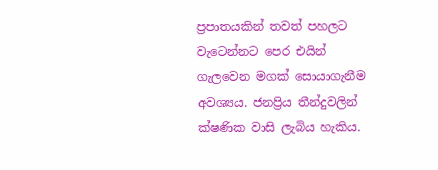ප්‍රපාතයකින් තවත් පහලට වැටෙන්නට පෙර එයින් ගැලවෙන මගක් සොයාගැනීම අවශ්‍යය. ජනප්‍රිය තීන්දුවලින් ක්ෂණික වාසි ලැබිය හැකිය.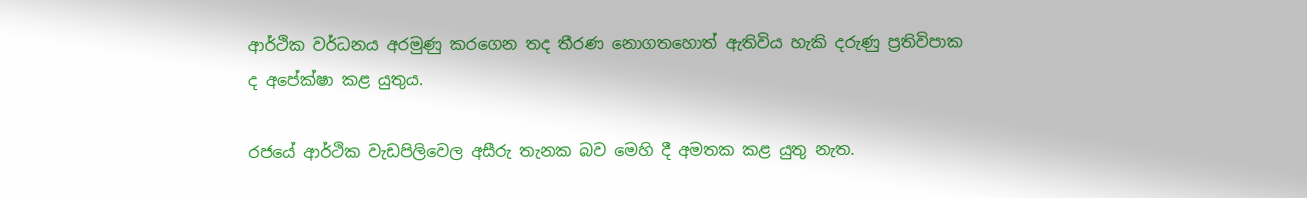ආර්ථික වර්ධනය අරමුණු කරගෙන තද තීරණ නොගතහොත් ඇතිවිය හැකි දරුණු ප්‍රතිවිපාක ද අපේක්ෂා කළ යුතුය.

රජයේ ආර්ථික වැඩපිලිවෙල අසීරු තැනක බව මෙහි දී අමතක කළ යුතු නැත.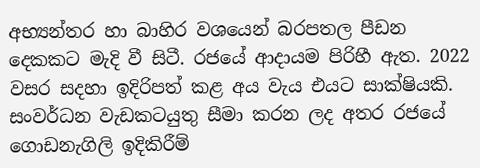අභ්‍යන්තර හා බාහිර වශයෙන් බරපතල පීඩන දෙකකට මැදි වී සිටී. රජයේ ආදායම පිරිහී ඇත. 2022 වසර සදහා ඉදිරිපත් කළ අය වැය එයට සාක්ෂියකි. සංවර්ධන වැඩකටයුතු සීමා කරන ලද අතර රජයේ ගොඩනැගිලි ඉදිකිරීම්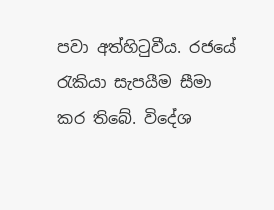පවා අත්හිටුවීය. රජයේ රැකියා සැපයීම සීමා කර තිබේ. විදේශ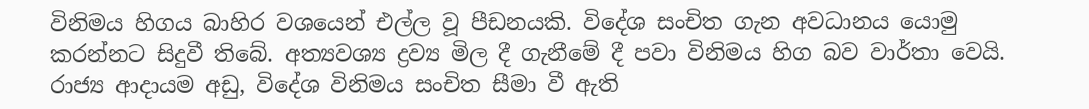විනිමය හිගය බාහිර වශයෙන් එල්ල වූ පීඩනයකි. විදේශ සංචිත ගැන අවධානය යොමු කරන්නට සිදුවී තිබේ. අත්‍යවශ්‍ය ද්‍රව්‍ය මිල දී ගැනීමේ දී පවා විනිමය හිග බව වාර්තා වෙයි. රාජ්‍ය ආදායම අඩු, විදේශ විනිමය සංචිත සීමා වී ඇති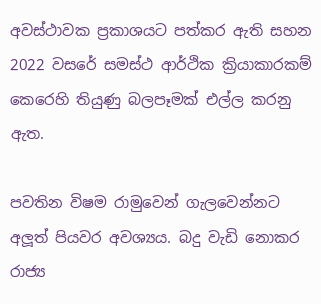අවස්ථාවක ප්‍රකාශයට පත්කර ඇති සහන 2022 වසරේ සමස්ථ ආර්ථික ක්‍රියාකාරකම් කෙරෙහි තියුණු බලපෑමක් එල්ල කරනු ඇත.

පවතින විෂම රාමුවෙන් ගැලවෙන්නට අලූත් පියවර අවශ්‍යය. බදු වැඩි නොකර රාජ්‍ය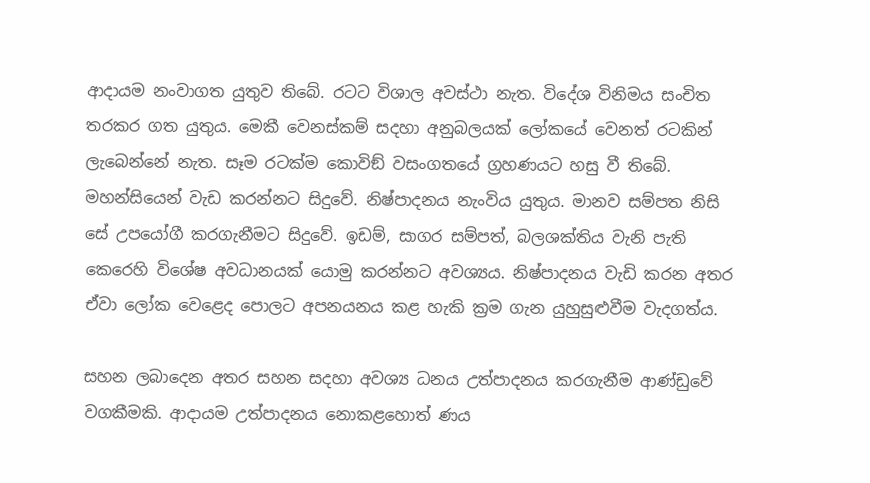ආදායම නංවාගත යුතුව තිබේ. රටට විශාල අවස්ථා නැත. විදේශ විනිමය සංචිත තරකර ගත යුතුය. මෙකී වෙනස්කම් සදහා අනුබලයක් ලෝකයේ වෙනත් රටකින් ලැබෙන්නේ නැත. සෑම රටක්ම කොවිඞ් වසංගතයේ ග්‍රහණයට හසු වී තිබේ. මහන්සියෙන් වැඩ කරන්නට සිදුවේ. නිෂ්පාදනය නැංවිය යුතුය. මානව සම්පත නිසි සේ උපයෝගී කරගැනීමට සිදුවේ. ඉඩම්, සාගර සම්පත්, බලශක්තිය වැනි පැති කෙරෙහි විශේෂ අවධානයක් යොමු කරන්නට අවශ්‍යය. නිෂ්පාදනය වැඩි කරන අතර ඒවා ලෝක වෙළෙද පොලට අපනයනය කළ හැකි ක්‍රම ගැන යුහුසුළුවීම වැදගත්ය.

සහන ලබාදෙන අතර සහන සදහා අවශ්‍ය ධනය උත්පාදනය කරගැනීම ආණ්ඩුවේ වගකීමකි. ආදායම උත්පාදනය නොකළහොත් ණය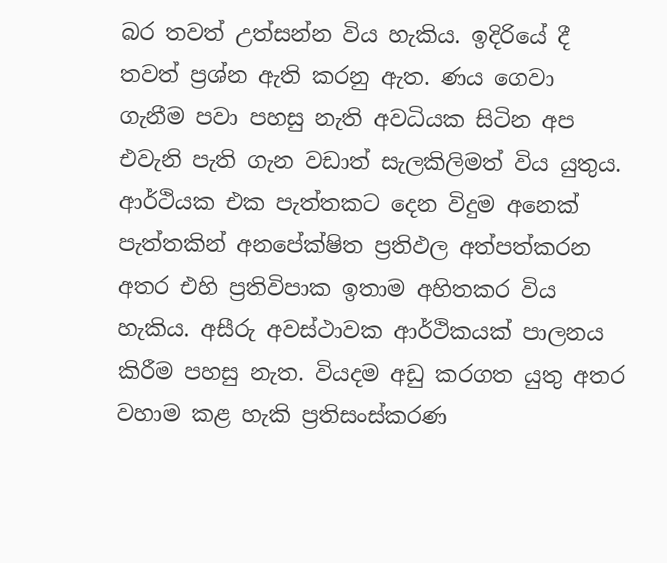බර තවත් උත්සන්න විය හැකිය. ඉදිරියේ දී තවත් ප්‍රශ්න ඇති කරනු ඇත. ණය ගෙවා ගැනීම පවා පහසු නැති අවධියක සිටින අප එවැනි පැති ගැන වඩාත් සැලකිලිමත් විය යුතුය. ආර්ථියක එක පැත්තකට දෙන විදුම අනෙක් පැත්තකින් අනපේක්ෂිත ප්‍රතිඵල අත්පත්කරන අතර එහි ප්‍රතිවිපාක ඉතාම අහිතකර විය  හැකිය. අසීරු අවස්ථාවක ආර්ථිකයක් පාලනය කිරීම පහසු නැත. වියදම අඩු කරගත යුතු අතර වහාම කළ හැකි ප්‍රතිසංස්කරණ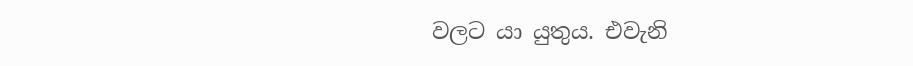වලට යා යුතුය. එවැනි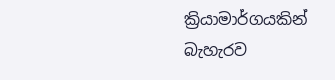ක්‍රියාමාර්ගයකින් බැහැරව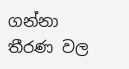ගන්නා තීරණ වල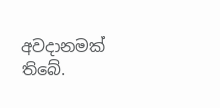අවදානමක් තිබේ.